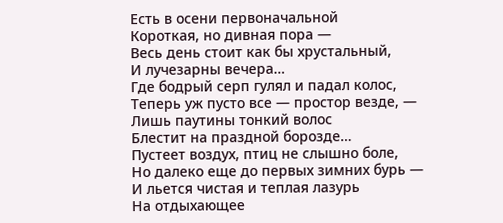Есть в осени первоначальной
Короткая, но дивная пора —
Весь день стоит как бы хрустальный,
И лучезарны вечера…
Где бодрый серп гулял и падал колос,
Теперь уж пусто все — простор везде, —
Лишь паутины тонкий волос
Блестит на праздной борозде…
Пустеет воздух, птиц не слышно боле,
Но далеко еще до первых зимних бурь —
И льется чистая и теплая лазурь
На отдыхающее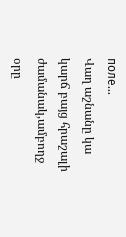поле…
Վաղ աշնանը կա կարճ բայց հրաշալի ժամանակ,ամբողջ օրը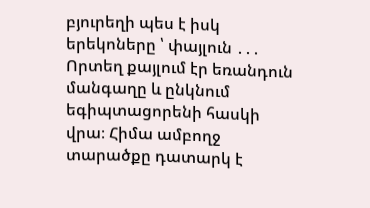բյուրեղի պես է իսկ երեկոները ՝ փայլուն ․․․
Որտեղ քայլում էր եռանդուն մանգաղը և ընկնում եգիպտացորենի հասկի վրա։ Հիմա ամբողջ տարածքը դատարկ է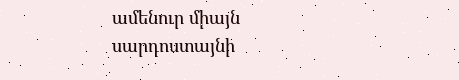ամենուր միայն սարդոստայնի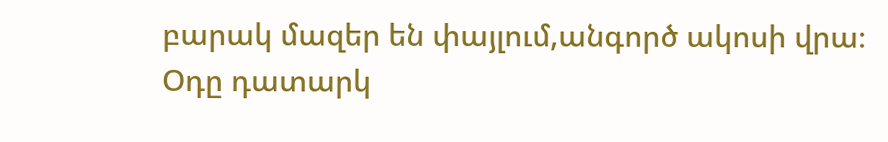բարակ մազեր են փայլում,անգործ ակոսի վրա։
Օդը դատարկ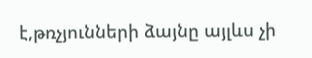է,թռչյունների ձայնը այլևս չի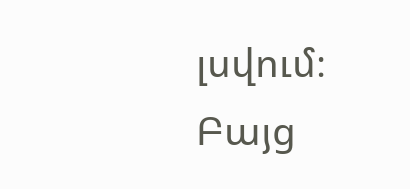լսվում։ Բայց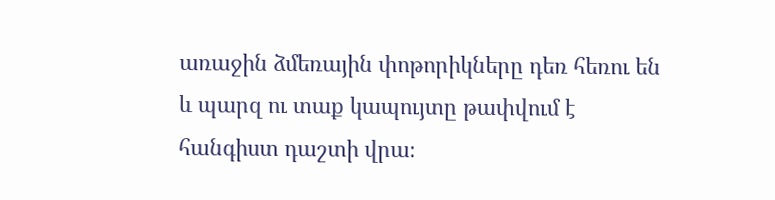առաջին ձմեռային փոթորիկները դեռ հեռու են և պարզ ու տաք կապույտը թափվում է հանգիստ դաշտի վրա։